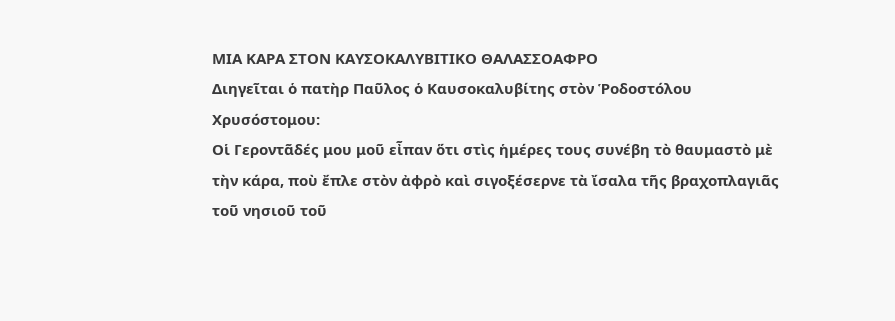ΜΙΑ ΚΑΡΑ ΣΤΟΝ ΚΑΥΣΟΚΑΛΥΒΙΤΙΚΟ ΘΑΛΑΣΣΟΑΦΡΟ
Διηγεῖται ὁ πατὴρ Παῦλος ὁ Καυσοκαλυβίτης στὸν Ῥοδοστόλου Χρυσόστομου:
Οἱ Γεροντᾶδές μου μοῦ εἶπαν ὅτι στὶς ἡμέρες τους συνέβη τὸ θαυμαστὸ μὲ τὴν κάρα, ποὺ ἔπλε στὸν ἀφρὸ καὶ σιγοξέσερνε τὰ ἴσαλα τῆς βραχοπλαγιᾶς τοῦ νησιοῦ τοῦ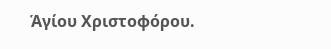Ἁγίου Χριστοφόρου.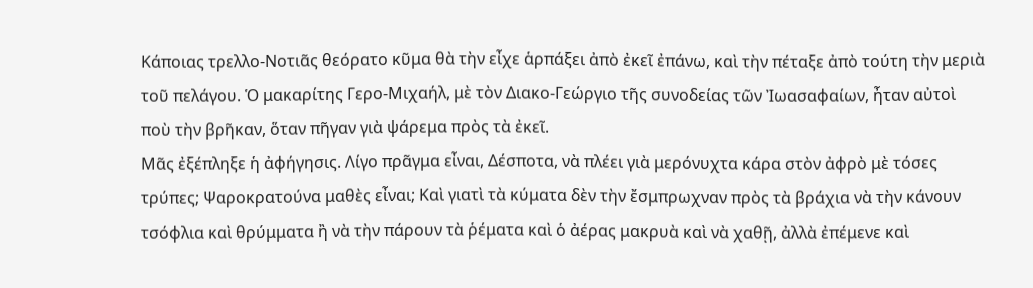Κάποιας τρελλο-Νοτιᾶς θεόρατο κῦμα θὰ τὴν εἶχε ἁρπάξει ἀπὸ ἐκεῖ ἐπάνω, καὶ τὴν πέταξε ἀπὸ τούτη τὴν μεριὰ τοῦ πελάγου. Ὁ μακαρίτης Γερο-Μιχαήλ, μὲ τὸν Διακο-Γεώργιο τῆς συνοδείας τῶν Ἰωασαφαίων, ἦταν αὐτοὶ ποὺ τὴν βρῆκαν, ὅταν πῆγαν γιὰ ψάρεμα πρὸς τὰ ἐκεῖ.
Μᾶς ἐξέπληξε ἡ ἀφήγησις. Λίγο πρᾶγμα εἶναι, Δέσποτα, νὰ πλέει γιὰ μερόνυχτα κάρα στὸν ἀφρὸ μὲ τόσες τρύπες; Ψαροκρατούνα μαθὲς εἶναι; Καὶ γιατὶ τὰ κύματα δὲν τὴν ἔσμπρωχναν πρὸς τὰ βράχια νὰ τὴν κάνουν τσόφλια καὶ θρύμματα ἢ νὰ τὴν πάρουν τὰ ῥέματα καὶ ὁ ἀέρας μακρυὰ καὶ νὰ χαθῇ, ἀλλὰ ἐπέμενε καὶ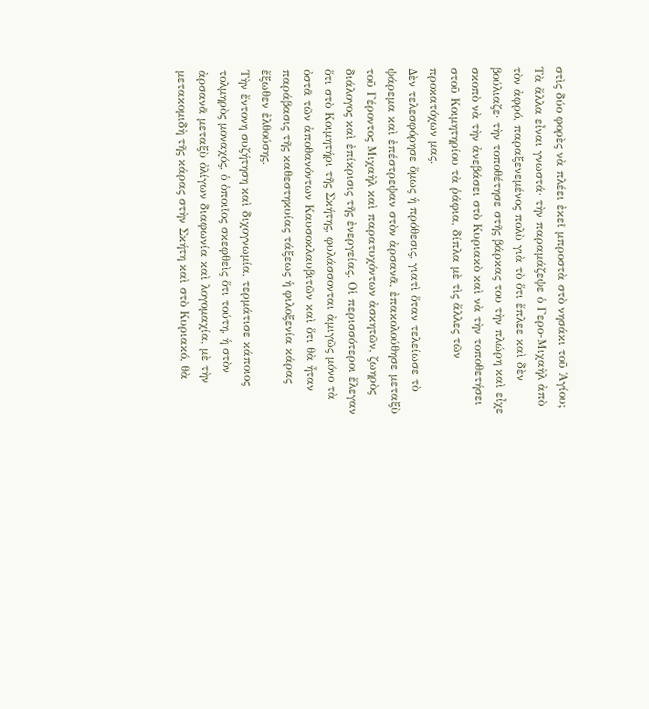στὶς δύο φορὲς νὰ πλέει ἐκεῖ μπροστὰ στὸ νησάκι τοῦ Ἁγίου;
Τὰ ἄλλα εἶναι γνωστά· τὴν παραμάζεψε ὁ Γερο-Μιχαὴλ ἀπὸ τὸν ἀφρό, παραξενεμένος πολὺ γιὰ τὸ ὅτι ἔπλεε καὶ δὲν βούλιαζε· τὴν τοποθέτησε στῆς βάρκας του τὴν πλώρη καὶ εἶχε σκοπὸ νὰ τὴν ἀνεβάσει στὸ Κυριακὸ καὶ νὰ τὴν τοποθετήσει στοῦ Κοιμητηρίου τὰ ῥάφια, δίπλα μὲ τὶς ἄλλες τῶν προκατόχων μας.
Δὲν τελεσφόρησε ὅμως ἡ πρόθεσις, γιατὶ ὅταν τελείωσε τὸ ψάρεμα καὶ ἐπέστρεψαν στὸν ἀρσανᾶ, ἐπακολούθησε μεταξὺ τοῦ Γέροντος Μιχαὴλ καὶ παρατυχόντων ἀσκητῶν, ζωηρὸς διάλογος καὶ ἐπίκρισις τῆς ἐνεργείας. Οἱ περισσότεροι ἔλεγαν ὅτι στὸ Κοιμητήρι τῆς Σκήτης, φυλάσσονται ἀμιγῶς μόνο τὰ ὀστᾶ τῶν ἀποθανόντων Καυσοκλαυβιτῶν καὶ ὅτι θὰ ἦταν παράβασις τῆς καθεστηκυίας τάξεως ἡ φιλοξενία κάρας ἔξωθεν ἐλθούσης.
Τὴν ἔντονη συζήτηση καὶ διχογνωμία, τερμάτισε κάποιος τολμηρὸς μοναχός, ὁ ὁποιῖος σκεφθεὶς ὅτι τούτη, ἡ στὸν ἀρσανᾶ μεταξὺ ὀλίγων διαφωνία καὶ λογομαχία, μὲ τὴν μετακομιδὴ τῆς κάρας στὴν Σκήτη καὶ στὸ Κυριακό, θὰ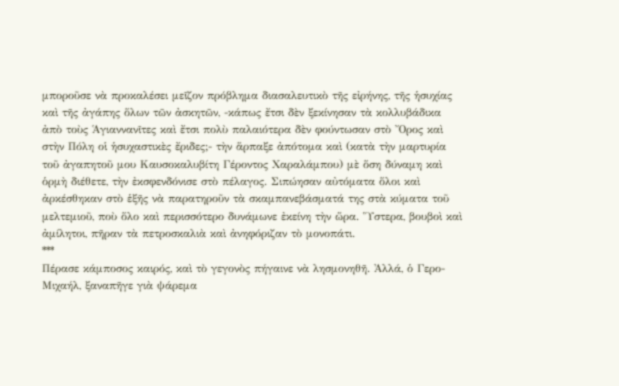μποροῦσε νὰ προκαλέσει μεῖζον πρόβλημα διασαλευτικὸ τῆς εἰρήνης, τῆς ἡσυχίας καὶ τῆς ἀγάπης ὅλων τῶν ἀσκητῶν, -κάπως ἔτσι δὲν ξεκίνησαν τὰ κολλυβάδικα ἀπὸ τοὺς Ἁγιαννανῖτες καὶ ἔτσι πολὺ παλαιότερα δὲν φούντωσαν στὸ Ὄρος καὶ στὴν Πόλη οἱ ἡσυχαστικὲς ἔριδες;- τὴν ἅρπαξε ἀπότομα καὶ (κατὰ τὴν μαρτυρία τοῦ ἀγαπητοῦ μου Καυσοκαλυβίτη Γέροντος Χαραλάμπου) μὲ ὅση δύναμη καὶ ὁρμὴ διέθετε, τὴν ἐκσφενδόνισε στὸ πέλαγος. Σιπώησαν αὐτόματα ὅλοι καὶ ἀρκέσθηκαν στὸ ἑξῆς νὰ παρατηροῦν τὰ σκαμπανεβάσματά της στὰ κύματα τοῦ μελτεμιοῦ, ποὺ ὅλο καὶ περισσότερο δυνάμωνε ἐκείνη τὴν ὥρα. Ὕστερα, βουβοὶ καὶ ἀμίλητοι, πῆραν τὰ πετροσκαλιὰ καὶ ἀνηφόριζαν τὸ μονοπάτι.
***
Πέρασε κάμποσος καιρός, καὶ τὸ γεγονὸς πήγαινε νὰ λησμονηθῆ. Ἀλλά, ὁ Γερο-Μιχαήλ, ξαναπῆγε γιὰ ψάρεμα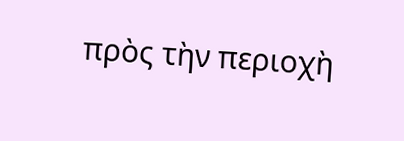πρὸς τὴν περιοχὴ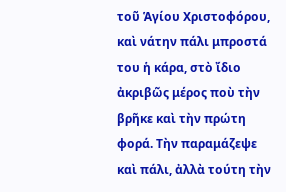τοῦ Ἁγίου Χριστοφόρου, καὶ νάτην πάλι μπροστά του ἡ κάρα, στὸ ἴδιο ἀκριβῶς μέρος ποὺ τὴν βρῆκε καὶ τὴν πρώτη φορά. Τὴν παραμάζεψε καὶ πάλι, ἀλλὰ τούτη τὴν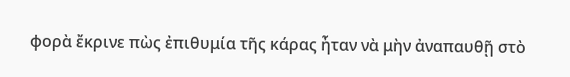φορὰ ἔκρινε πὼς ἐπιθυμία τῆς κάρας ἦταν νὰ μὴν ἀναπαυθῇ στὸ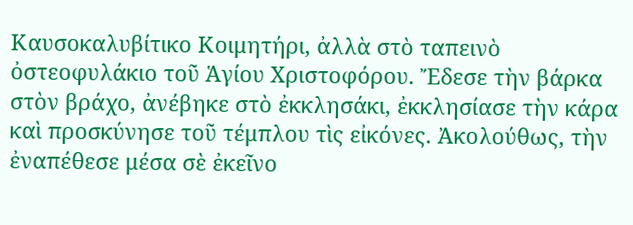Καυσοκαλυβίτικο Κοιμητήρι, ἀλλὰ στὸ ταπεινὸ ὀστεοφυλάκιο τοῦ Ἁγίου Χριστοφόρου. Ἔδεσε τὴν βάρκα στὸν βράχο, ἀνέβηκε στὸ ἐκκλησάκι, ἐκκλησίασε τὴν κάρα καὶ προσκύνησε τοῦ τέμπλου τὶς εἰκόνες. Ἀκολούθως, τὴν ἐναπέθεσε μέσα σὲ ἐκεῖνο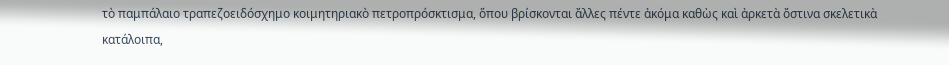τὸ παμπάλαιο τραπεζοειδόσχημο κοιμητηριακὸ πετροπρόσκτισμα, ὅπου βρίσκονται ἄλλες πέντε ἀκόμα καθὼς καὶ ἀρκετὰ ὄστινα σκελετικὰ κατάλοιπα,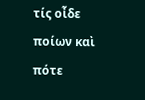τίς οἶδε ποίων καὶ πότε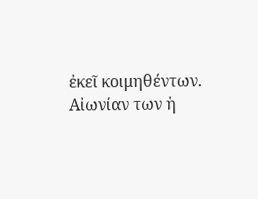ἐκεῖ κοιμηθέντων. Αἰωνίαν των ἡ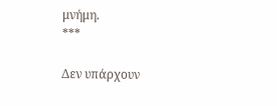μνήμη.
***

Δεν υπάρχουν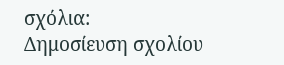σχόλια:
Δημοσίευση σχολίου